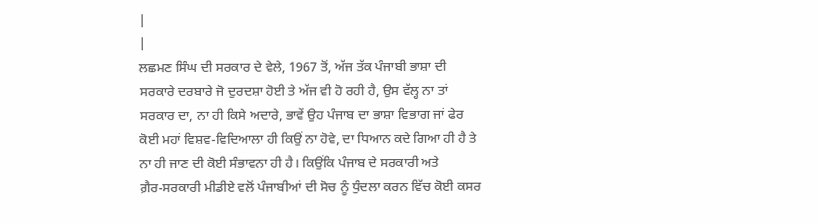|
|
ਲਛਮਣ ਸਿੰਘ ਦੀ ਸਰਕਾਰ ਦੇ ਵੇਲੇ, 1967 ਤੋਂ, ਅੱਜ ਤੱਕ ਪੰਜਾਬੀ ਭਾਸ਼ਾ ਦੀ
ਸਰਕਾਰੇ ਦਰਬਾਰੇ ਜੋ ਦੁਰਦਸ਼ਾ ਹੋਈ ਤੇ ਅੱਜ ਵੀ ਹੋ ਰਹੀ ਹੈ, ਉਸ ਵੱਲ੍ਹ ਨਾ ਤਾਂ
ਸਰਕਾਰ ਦਾ, ਨਾ ਹੀ ਕਿਸੇ ਅਦਾਰੇ, ਭਾਵੇਂ ਉਹ ਪੰਜਾਬ ਦਾ ਭਾਸ਼ਾ ਵਿਭਾਗ ਜਾਂ ਫੇਰ
ਕੋਈ ਮਹਾਂ ਵਿਸ਼ਵ-ਵਿਦਿਆਲਾ ਹੀ ਕਿਉਂ ਨਾ ਹੋਵੇ, ਦਾ ਧਿਆਨ ਕਦੇ ਗਿਆ ਹੀ ਹੈ ਤੇ
ਨਾ ਹੀ ਜਾਣ ਦੀ ਕੋਈ ਸੰਭਾਵਨਾ ਹੀ ਹੈ। ਕਿਉਂਕਿ ਪੰਜਾਬ ਦੇ ਸਰਕਾਰੀ ਅਤੇ
ਗ਼ੈਰ-ਸਰਕਾਰੀ ਮੀਡੀਏ ਵਲੋਂ ਪੰਜਾਬੀਆਂ ਦੀ ਸੋਚ ਨੂੰ ਧੁੰਦਲਾ ਕਰਨ ਵਿੱਚ ਕੋਈ ਕਸਰ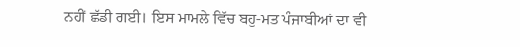ਨਹੀਂ ਛੱਡੀ ਗਈ। ਇਸ ਮਾਮਲੇ ਵਿੱਚ ਬਹੁ-ਮਤ ਪੰਜਾਬੀਆਂ ਦਾ ਵੀ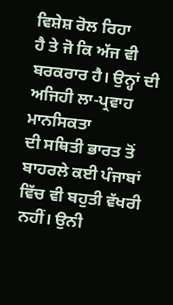ਵਿਸ਼ੇਸ਼ ਰੋਲ ਰਿਹਾ
ਹੈ ਤੇ ਜੋ ਕਿ ਅੱਜ ਵੀ ਬਰਕਰਾਰ ਹੈ। ਉਨ੍ਹਾਂ ਦੀ ਅਜਿਹੀ ਲਾ-ਪ੍ਰਵਾਹ ਮਾਨਸਿਕਤਾ
ਦੀ ਸਥਿਤੀ ਭਾਰਤ ਤੋਂ ਬਾਹਰਲੇ ਕਈ ਪੰਜਾਬਾਂ ਵਿੱਚ ਵੀ ਬਹੁਤੀ ਵੱਖਰੀ ਨਹੀਂ। ਉਨੀ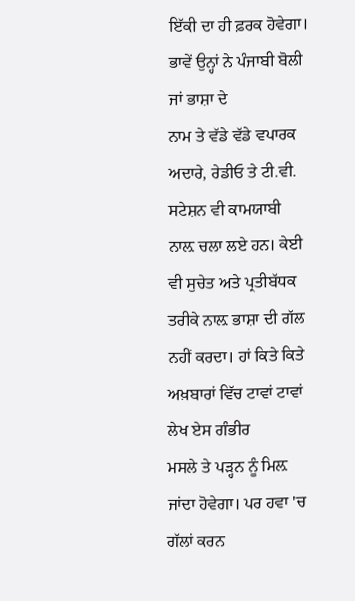ਇੱਕੀ ਦਾ ਹੀ ਫ਼ਰਕ ਹੋਵੇਗਾ। ਭਾਵੇਂ ਉਨ੍ਹਾਂ ਨੇ ਪੰਜਾਬੀ ਬੋਲੀ ਜਾਂ ਭਾਸ਼ਾ ਦੇ
ਨਾਮ ਤੇ ਵੱਡੇ ਵੱਡੇ ਵਪਾਰਕ ਅਦਾਰੇ, ਰੇਡੀਓ ਤੇ ਟੀ.ਵੀ. ਸਟੇਸ਼ਨ ਵੀ ਕਾਮਯਾਬੀ
ਨਾਲ਼ ਚਲਾ ਲਏ ਹਨ। ਕੇਈ ਵੀ ਸੁਚੇਤ ਅਤੇ ਪ੍ਰਤੀਬੱਧਕ ਤਰੀਕੇ ਨਾਲ਼ ਭਾਸ਼ਾ ਦੀ ਗੱਲ
ਨਹੀਂ ਕਰਦਾ। ਹਾਂ ਕਿਤੇ ਕਿਤੇ ਅਖ਼ਬਾਰਾਂ ਵਿੱਚ ਟਾਵਾਂ ਟਾਵਾਂ ਲੇਖ ਏਸ ਗੰਭੀਰ
ਮਸਲੇ ਤੇ ਪੜ੍ਹਨ ਨੂੰ ਮਿਲ਼ ਜਾਂਦਾ ਹੋਵੇਗਾ। ਪਰ ਹਵਾ 'ਚ ਗੱਲਾਂ ਕਰਨ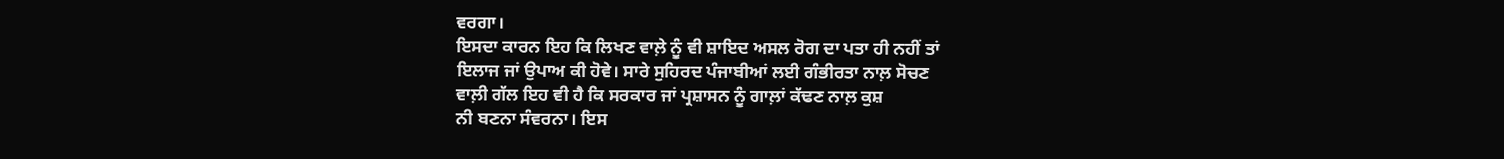ਵਰਗਾ।
ਇਸਦਾ ਕਾਰਨ ਇਹ ਕਿ ਲਿਖਣ ਵਾਲ਼ੇ ਨੂੰ ਵੀ ਸ਼ਾਇਦ ਅਸਲ ਰੋਗ ਦਾ ਪਤਾ ਹੀ ਨਹੀਂ ਤਾਂ
ਇਲਾਜ ਜਾਂ ਉਪਾਅ ਕੀ ਹੋਵੇ। ਸਾਰੇ ਸੁਹਿਰਦ ਪੰਜਾਬੀਆਂ ਲਈ ਗੰਭੀਰਤਾ ਨਾਲ਼ ਸੋਚਣ
ਵਾਲ਼ੀ ਗੱਲ ਇਹ ਵੀ ਹੈ ਕਿ ਸਰਕਾਰ ਜਾਂ ਪ੍ਰਸ਼ਾਸਨ ਨੂੰ ਗਾਲ਼ਾਂ ਕੱਢਣ ਨਾਲ਼ ਕੁਸ਼
ਨੀ ਬਣਨਾ ਸੰਵਰਨਾ। ਇਸ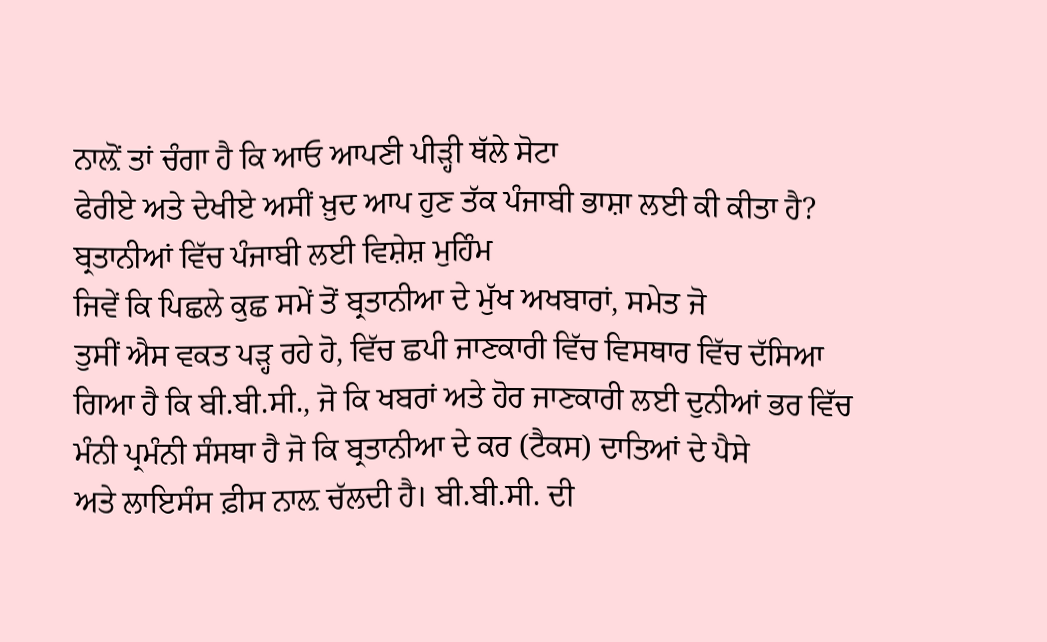ਨਾਲ਼ੋਂ ਤਾਂ ਚੰਗਾ ਹੈ ਕਿ ਆਓ ਆਪਣੀ ਪੀੜ੍ਹੀ ਥੱਲੇ ਸੋਟਾ
ਫੇਰੀਏ ਅਤੇ ਦੇਖੀਏ ਅਸੀਂ ਖ਼ੁਦ ਆਪ ਹੁਣ ਤੱਕ ਪੰਜਾਬੀ ਭਾਸ਼ਾ ਲਈ ਕੀ ਕੀਤਾ ਹੈ?
ਬ੍ਰਤਾਨੀਆਂ ਵਿੱਚ ਪੰਜਾਬੀ ਲਈ ਵਿਸ਼ੇਸ਼ ਮੁਹਿੰਮ
ਜਿਵੇਂ ਕਿ ਪਿਛਲੇ ਕੁਛ ਸਮੇਂ ਤੋਂ ਬ੍ਰਤਾਨੀਆ ਦੇ ਮੁੱਖ ਅਖਬਾਰਾਂ, ਸਮੇਤ ਜੋ
ਤੁਸੀਂ ਐਸ ਵਕਤ ਪੜ੍ਹ ਰਹੇ ਹੋ, ਵਿੱਚ ਛਪੀ ਜਾਣਕਾਰੀ ਵਿੱਚ ਵਿਸਥਾਰ ਵਿੱਚ ਦੱਸਿਆ
ਗਿਆ ਹੈ ਕਿ ਬੀ.ਬੀ.ਸੀ., ਜੋ ਕਿ ਖਬਰਾਂ ਅਤੇ ਹੋਰ ਜਾਣਕਾਰੀ ਲਈ ਦੁਨੀਆਂ ਭਰ ਵਿੱਚ
ਮੰਨੀ ਪ੍ਰਮੰਨੀ ਸੰਸਥਾ ਹੈ ਜੋ ਕਿ ਬ੍ਰਤਾਨੀਆ ਦੇ ਕਰ (ਟੈਕਸ) ਦਾਤਿਆਂ ਦੇ ਪੈਸੇ
ਅਤੇ ਲਾਇਸੰਸ ਫ਼ੀਸ ਨਾਲ਼ ਚੱਲਦੀ ਹੈ। ਬੀ.ਬੀ.ਸੀ. ਦੀ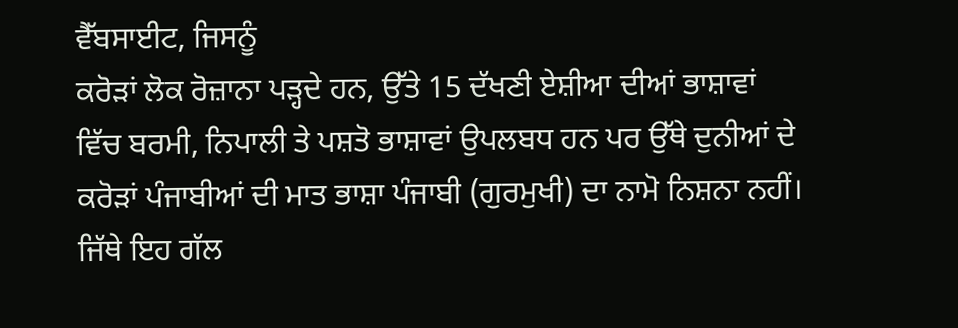ਵੈੱਬਸਾਈਟ, ਜਿਸਨੂੰ
ਕਰੋੜਾਂ ਲੋਕ ਰੋਜ਼ਾਨਾ ਪੜ੍ਹਦੇ ਹਨ, ਉੱਤੇ 15 ਦੱਖਣੀ ਏਸ਼ੀਆ ਦੀਆਂ ਭਾਸ਼ਾਵਾਂ
ਵਿੱਚ ਬਰਮੀ, ਨਿਪਾਲੀ ਤੇ ਪਸ਼ਤੋ ਭਾਸ਼ਾਵਾਂ ਉਪਲਬਧ ਹਨ ਪਰ ਉੱਥੇ ਦੁਨੀਆਂ ਦੇ
ਕਰੋੜਾਂ ਪੰਜਾਬੀਆਂ ਦੀ ਮਾਤ ਭਾਸ਼ਾ ਪੰਜਾਬੀ (ਗੁਰਮੁਖੀ) ਦਾ ਨਾਮੋ ਨਿਸ਼ਨਾ ਨਹੀਂ।
ਜਿੱਥੇ ਇਹ ਗੱਲ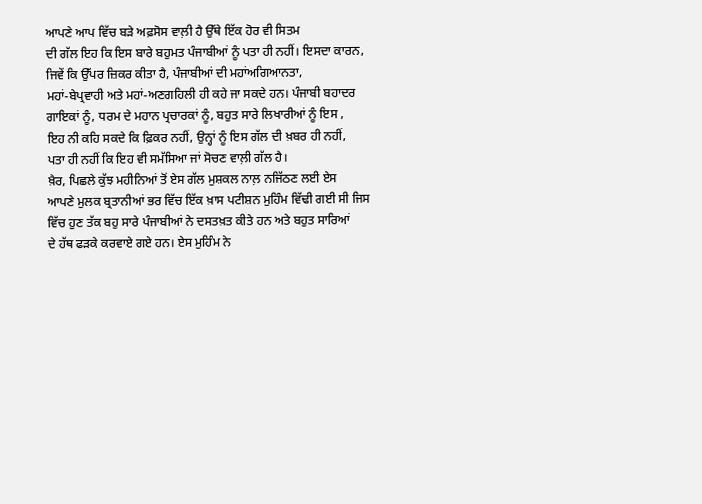ਆਪਣੇ ਆਪ ਵਿੱਚ ਬੜੇ ਅਫ਼ਸੋਸ ਵਾਲ਼ੀ ਹੈ ਉੱਥੇ ਇੱਕ ਹੋਰ ਵੀ ਸਿਤਮ
ਦੀ ਗੱਲ ਇਹ ਕਿ ਇਸ ਬਾਰੇ ਬਹੁਮਤ ਪੰਜਾਬੀਆਂ ਨੂੰ ਪਤਾ ਹੀ ਨਹੀਂ। ਇਸਦਾ ਕਾਰਨ,
ਜਿਵੇਂ ਕਿ ਉੱਪਰ ਜ਼ਿਕਰ ਕੀਤਾ ਹੈ, ਪੰਜਾਬੀਆਂ ਦੀ ਮਹਾਂਅਗਿਆਨਤਾ,
ਮਹਾਂ-ਬੇਪ੍ਰਵਾਹੀ ਅਤੇ ਮਹਾਂ-ਅਣਗਹਿਲੀ ਹੀ ਕਹੇ ਜਾ ਸਕਦੇ ਹਨ। ਪੰਜਾਬੀ ਬਹਾਦਰ
ਗਾਇਕਾਂ ਨੂੰ, ਧਰਮ ਦੇ ਮਹਾਨ ਪ੍ਰਚਾਰਕਾਂ ਨੂੰ, ਬਹੁਤ ਸਾਰੇ ਲਿਖਾਰੀਆਂ ਨੂੰ ਇਸ ,
ਇਹ ਨੀ ਕਹਿ ਸਕਦੇ ਕਿ ਫ਼ਿਕਰ ਨਹੀਂ, ਉਨ੍ਹਾਂ ਨੂੰ ਇਸ ਗੱਲ ਦੀ ਖ਼ਬਰ ਹੀ ਨਹੀਂ,
ਪਤਾ ਹੀ ਨਹੀਂ ਕਿ ਇਹ ਵੀ ਸਮੱਸਿਆ ਜਾਂ ਸੋਚਣ ਵਾਲ਼ੀ ਗੱਲ ਹੈ।
ਖ਼ੈਰ, ਪਿਛਲੇ ਕੁੱਝ ਮਹੀਨਿਆਂ ਤੋਂ ਏਸ ਗੱਲ ਮੁਸ਼ਕਲ ਨਾਲ਼ ਨਜਿੱਠਣ ਲਈ ਏਸ
ਆਪਣੇ ਮੁਲਕ ਬ੍ਰਤਾਨੀਆਂ ਭਰ ਵਿੱਚ ਇੱਕ ਖ਼ਾਸ ਪਟੀਸ਼ਨ ਮੁਹਿੰਮ ਵਿੱਢੀ ਗਈ ਸੀ ਜਿਸ
ਵਿੱਚ ਹੁਣ ਤੱਕ ਬਹੁ ਸਾਰੇ ਪੰਜਾਬੀਆਂ ਨੇ ਦਸਤਖ਼ਤ ਕੀਤੇ ਹਨ ਅਤੇ ਬਹੁਤ ਸਾਰਿਆਂ
ਦੇ ਹੱਥ ਫੜਕੇ ਕਰਵਾਏ ਗਏ ਹਨ। ਏਸ ਮੁਹਿੰਮ ਨੇ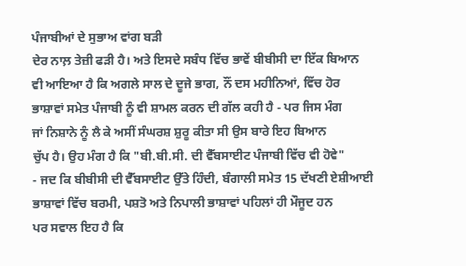ਪੰਜਾਬੀਆਂ ਦੇ ਸੁਭਾਅ ਵਾਂਗ ਬੜੀ
ਦੇਰ ਨਾਲ਼ ਤੇਜ਼ੀ ਫੜੀ ਹੈ। ਅਤੇ ਇਸਦੇ ਸਬੰਧ ਵਿੱਚ ਭਾਵੇਂ ਬੀਬੀਸੀ ਦਾ ਇੱਕ ਬਿਆਨ
ਵੀ ਆਇਆ ਹੈ ਕਿ ਅਗਲੇ ਸਾਲ ਦੇ ਦੂਜੇ ਭਾਗ, ਨੌਂ ਦਸ ਮਹੀਨਿਆਂ, ਵਿੱਚ ਹੋਰ
ਭਾਸ਼ਾਵਾਂ ਸਮੇਤ ਪੰਜਾਬੀ ਨੂੰ ਵੀ ਸ਼ਾਮਲ ਕਰਨ ਦੀ ਗੱਲ ਕਹੀ ਹੈ - ਪਰ ਜਿਸ ਮੰਗ
ਜਾਂ ਨਿਸ਼ਾਨੇ ਨੂੰ ਲੈ ਕੇ ਅਸੀਂ ਸੰਘਰਸ਼ ਸ਼ੁਰੂ ਕੀਤਾ ਸੀ ਉਸ ਬਾਰੇ ਇਹ ਬਿਆਨ
ਚੁੱਪ ਹੈ। ਉਹ ਮੰਗ ਹੈ ਕਿ "ਬੀ.ਬੀ.ਸੀ. ਦੀ ਵੈੱਬਸਾਈਟ ਪੰਜਾਬੀ ਵਿੱਚ ਵੀ ਹੋਵੇ"
- ਜਦ ਕਿ ਬੀਬੀਸੀ ਦੀ ਵੈੱਬਸਾਈਟ ਉੱਤੇ ਹਿੰਦੀ, ਬੰਗਾਲੀ ਸਮੇਤ 15 ਦੱਖਣੀ ਏਸ਼ੀਆਈ
ਭਾਸ਼ਾਵਾਂ ਵਿੱਚ ਬਰਮੀ, ਪਸ਼ਤੋ ਅਤੇ ਨਿਪਾਲੀ ਭਾਸ਼ਾਵਾਂ ਪਹਿਲਾਂ ਹੀ ਮੌਜੂਦ ਹਨ
ਪਰ ਸਵਾਲ ਇਹ ਹੈ ਕਿ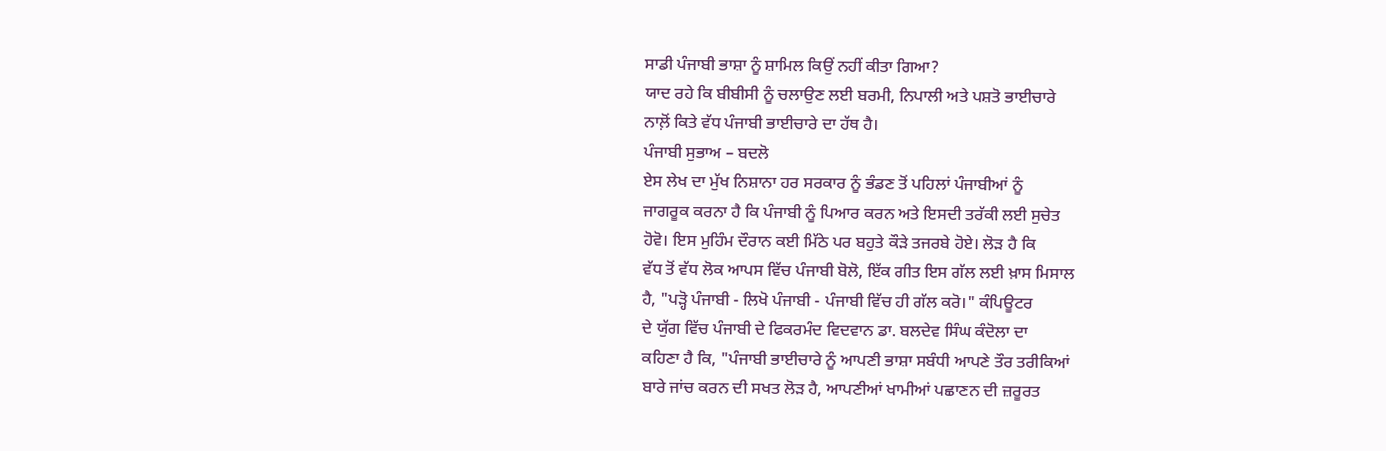ਸਾਡੀ ਪੰਜਾਬੀ ਭਾਸ਼ਾ ਨੂੰ ਸ਼ਾਮਿਲ ਕਿਉਂ ਨਹੀਂ ਕੀਤਾ ਗਿਆ?
ਯਾਦ ਰਹੇ ਕਿ ਬੀਬੀਸੀ ਨੂੰ ਚਲਾਉਣ ਲਈ ਬਰਮੀ, ਨਿਪਾਲੀ ਅਤੇ ਪਸ਼ਤੋ ਭਾਈਚਾਰੇ
ਨਾਲ਼ੋਂ ਕਿਤੇ ਵੱਧ ਪੰਜਾਬੀ ਭਾਈਚਾਰੇ ਦਾ ਹੱਥ ਹੈ।
ਪੰਜਾਬੀ ਸੁਭਾਅ – ਬਦਲੋ
ਏਸ ਲੇਖ ਦਾ ਮੁੱਖ ਨਿਸ਼ਾਨਾ ਹਰ ਸਰਕਾਰ ਨੂੰ ਭੰਡਣ ਤੋਂ ਪਹਿਲਾਂ ਪੰਜਾਬੀਆਂ ਨੂੰ
ਜਾਗਰੂਕ ਕਰਨਾ ਹੈ ਕਿ ਪੰਜਾਬੀ ਨੂੰ ਪਿਆਰ ਕਰਨ ਅਤੇ ਇਸਦੀ ਤਰੱਕੀ ਲਈ ਸੁਚੇਤ
ਹੋਵੋ। ਇਸ ਮੁਹਿੰਮ ਦੌਰਾਨ ਕਈ ਮਿੱਠੇ ਪਰ ਬਹੁਤੇ ਕੌੜੇ ਤਜਰਬੇ ਹੋਏ। ਲੋੜ ਹੈ ਕਿ
ਵੱਧ ਤੋਂ ਵੱਧ ਲੋਕ ਆਪਸ ਵਿੱਚ ਪੰਜਾਬੀ ਬੋਲੋ, ਇੱਕ ਗੀਤ ਇਸ ਗੱਲ ਲਈ ਖ਼ਾਸ ਮਿਸਾਲ
ਹੈ, "ਪੜ੍ਹੋ ਪੰਜਾਬੀ - ਲਿਖੋ ਪੰਜਾਬੀ - ਪੰਜਾਬੀ ਵਿੱਚ ਹੀ ਗੱਲ ਕਰੋ।" ਕੰਪਿਊਟਰ
ਦੇ ਯੁੱਗ ਵਿੱਚ ਪੰਜਾਬੀ ਦੇ ਫਿਕਰਮੰਦ ਵਿਦਵਾਨ ਡਾ. ਬਲਦੇਵ ਸਿੰਘ ਕੰਦੋਲਾ ਦਾ
ਕਹਿਣਾ ਹੈ ਕਿ, "ਪੰਜਾਬੀ ਭਾਈਚਾਰੇ ਨੂੰ ਆਪਣੀ ਭਾਸ਼ਾ ਸਬੰਧੀ ਆਪਣੇ ਤੌਰ ਤਰੀਕਿਆਂ
ਬਾਰੇ ਜਾਂਚ ਕਰਨ ਦੀ ਸਖਤ ਲੋੜ ਹੈ, ਆਪਣੀਆਂ ਖਾਮੀਆਂ ਪਛਾਣਨ ਦੀ ਜ਼ਰੂਰਤ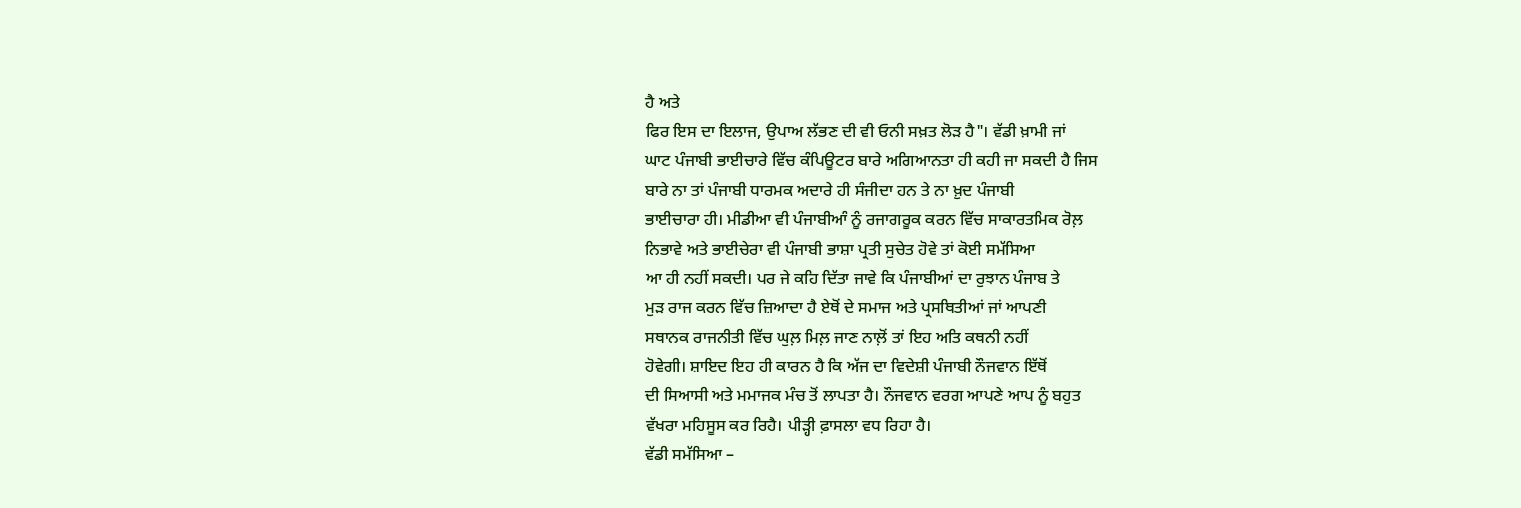ਹੈ ਅਤੇ
ਫਿਰ ਇਸ ਦਾ ਇਲਾਜ, ਉਪਾਅ ਲੱਭਣ ਦੀ ਵੀ ਓਨੀ ਸਖ਼ਤ ਲੋੜ ਹੈ"। ਵੱਡੀ ਖ਼ਾਮੀ ਜਾਂ
ਘਾਟ ਪੰਜਾਬੀ ਭਾਈਚਾਰੇ ਵਿੱਚ ਕੰਪਿਊਟਰ ਬਾਰੇ ਅਗਿਆਨਤਾ ਹੀ ਕਹੀ ਜਾ ਸਕਦੀ ਹੈ ਜਿਸ
ਬਾਰੇ ਨਾ ਤਾਂ ਪੰਜਾਬੀ ਧਾਰਮਕ ਅਦਾਰੇ ਹੀ ਸੰਜੀਦਾ ਹਨ ਤੇ ਨਾ ਖ਼ੁਦ ਪੰਜਾਬੀ
ਭਾਈਚਾਰਾ ਹੀ। ਮੀਡੀਆ ਵੀ ਪੰਜਾਬੀਆੰ ਨੂੰ ਰਜਾਗਰੂਕ ਕਰਨ ਵਿੱਚ ਸਾਕਾਰਤਮਿਕ ਰੋਲ਼
ਨਿਭਾਵੇ ਅਤੇ ਭਾਈਚੇਰਾ ਵੀ ਪੰਜਾਬੀ ਭਾਸ਼ਾ ਪ੍ਰਤੀ ਸੁਚੇਤ ਹੋਵੇ ਤਾਂ ਕੋਈ ਸਮੱਸਿਆ
ਆ ਹੀ ਨਹੀਂ ਸਕਦੀ। ਪਰ ਜੇ ਕਹਿ ਦਿੱਤਾ ਜਾਵੇ ਕਿ ਪੰਜਾਬੀਆਂ ਦਾ ਰੁਝਾਨ ਪੰਜਾਬ ਤੇ
ਮੁੜ ਰਾਜ ਕਰਨ ਵਿੱਚ ਜ਼ਿਆਦਾ ਹੈ ਏਥੋਂ ਦੇ ਸਮਾਜ ਅਤੇ ਪ੍ਰਸਥਿਤੀਆਂ ਜਾਂ ਆਪਣੀ
ਸਥਾਨਕ ਰਾਜਨੀਤੀ ਵਿੱਚ ਘੁਲ਼ ਮਿਲ਼ ਜਾਣ ਨਾਲ਼ੋਂ ਤਾਂ ਇਹ ਅਤਿ ਕਥਨੀ ਨਹੀਂ
ਹੋਵੇਗੀ। ਸ਼ਾਇਦ ਇਹ ਹੀ ਕਾਰਨ ਹੈ ਕਿ ਅੱਜ ਦਾ ਵਿਦੇਸ਼ੀ ਪੰਜਾਬੀ ਨੌਜਵਾਨ ਇੱਥੋਂ
ਦੀ ਸਿਆਸੀ ਅਤੇ ਮਮਾਜਕ ਮੰਚ ਤੋਂ ਲਾਪਤਾ ਹੈ। ਨੌਜਵਾਨ ਵਰਗ ਆਪਣੇ ਆਪ ਨੂੰ ਬਹੁਤ
ਵੱਖਰਾ ਮਹਿਸੂਸ ਕਰ ਰਿਹੈ। ਪੀੜ੍ਹੀ ਫ਼ਾਸਲਾ ਵਧ ਰਿਹਾ ਹੈ।
ਵੱਡੀ ਸਮੱਸਿਆ –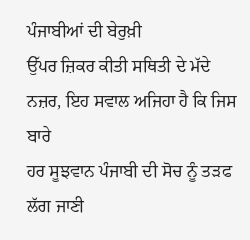ਪੰਜਾਬੀਆਂ ਦੀ ਬੇਰੁਖ਼ੀ
ਉੱਪਰ ਜ਼ਿਕਰ ਕੀਤੀ ਸਥਿਤੀ ਦੇ ਮੱਦੇ ਨਜ਼ਰ, ਇਹ ਸਵਾਲ ਅਜਿਹਾ ਹੈ ਕਿ ਜਿਸ ਬਾਰੇ
ਹਰ ਸੂਝਵਾਨ ਪੰਜਾਬੀ ਦੀ ਸੋਚ ਨੂੰ ਤੜਫ ਲੱਗ ਜਾਣੀ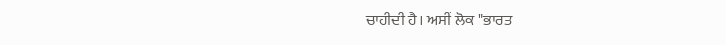ਚਾਹੀਦੀ ਹੈ। ਅਸੀਂ ਲੋਕ "ਭਾਰਤ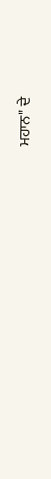ਮਹਾਨ" ਦੇ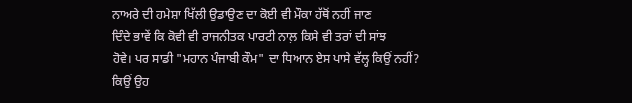ਨਾਅਰੇ ਦੀ ਹਮੇਸ਼ਾ ਖਿੱਲੀ ਉਡਾਉਣ ਦਾ ਕੋਈ ਵੀ ਮੌਕਾ ਹੱਥੋਂ ਨਹੀਂ ਜਾਣ
ਦਿੰਦੇ ਭਾਵੇਂ ਕਿ ਕੋਵੀ ਵੀ ਰਾਜਨੀਤਕ ਪਾਰਟੀ ਨਾਲ਼ ਕਿਸੇ ਵੀ ਤਰਾਂ ਦੀ ਸਾਂਝ
ਹੋਵੇ। ਪਰ ਸਾਡੀ "ਮਹਾਨ ਪੰਜਾਬੀ ਕੌਮ" ਦਾ ਧਿਆਨ ਏਸ ਪਾਸੇ ਵੱਲ੍ਹ ਕਿਉਂ ਨਹੀਂ?
ਕਿਉਂ ਉਹ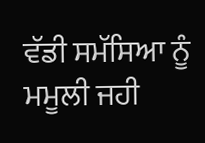ਵੱਡੀ ਸਮੱਸਿਆ ਨੂੰ ਮਮੂਲੀ ਜਹੀ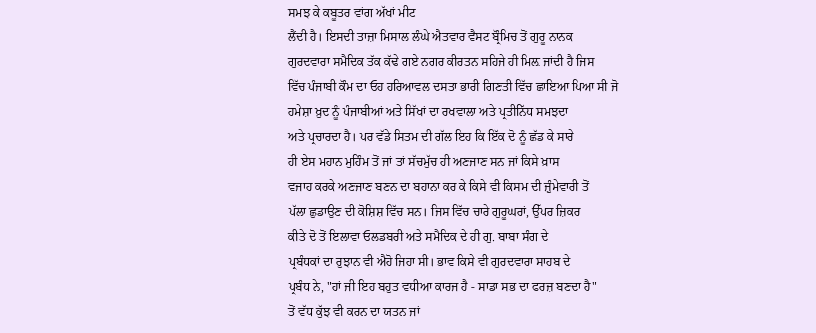ਸਮਝ ਕੇ ਕਬੂਤਰ ਵਾਂਗ ਅੱਖਾਂ ਮੀਟ
ਲੈਂਦੀ ਹੈ। ਇਸਦੀ ਤਾਜ਼ਾ ਮਿਸਾਲ ਲੰਘੇ ਐਤਵਾਰ ਵੈਸਟ ਬ੍ਰੌਮਿਚ ਤੋਂ ਗੁਰੂ ਨਾਨਕ
ਗੁਰਦਵਾਰਾ ਸਮੈਦਿਕ ਤੱਕ ਕੱਢੇ ਗਏ ਨਗਰ ਕੀਰਤਨ ਸਹਿਜੇ ਹੀ ਮਿਲ਼ ਜਾਂਦੀ ਹੈ ਜਿਸ
ਵਿੱਚ ਪੰਜਾਬੀ ਕੌਮ ਦਾ ਓਹ ਹਰਿਆਵਲ ਦਸਤਾ ਭਾਰੀ ਗਿਣਤੀ ਵਿੱਚ ਛਾਇਆ ਪਿਆ ਸੀ ਜੋ
ਹਮੇਸ਼ਾ ਖ਼ੁਦ ਨੂੰ ਪੰਜਾਬੀਆਂ ਅਤੇ ਸਿੱਖਾਂ ਦਾ ਰਖਵਾਲਾ ਅਤੇ ਪ੍ਰਤੀਨਿੱਧ ਸਮਝਦਾ
ਅਤੇ ਪ੍ਰਚਾਰਦਾ ਹੈ। ਪਰ ਵੱਡੇ ਸਿਤਮ ਦੀ ਗੱਲ ਇਹ ਕਿ ਇੱਕ ਦੋ ਨੂੰ ਛੱਡ ਕੇ ਸਾਰੇ
ਹੀ ਏਸ ਮਹਾਨ ਮੁਹਿੰਮ ਤੋਂ ਜਾਂ ਤਾਂ ਸੱਚਮੁੱਚ ਹੀ ਅਣਜਾਣ ਸਨ ਜਾਂ ਕਿਸੇ ਖ਼ਾਸ
ਵਜਾਹ ਕਰਕੇ ਅਣਜਾਣ ਬਣਨ ਦਾ ਬਹਾਨਾ ਕਰ ਕੇ ਕਿਸੇ ਵੀ ਕਿਸਮ ਦੀ ਜ਼ੁੰਮੇਵਾਰੀ ਤੋਂ
ਪੱਲਾ ਛੁਡਾਉਣ ਦੀ ਕੋਸ਼ਿਸ਼ ਵਿੱਚ ਸਨ। ਜਿਸ ਵਿੱਚ ਚਾਰੇ ਗੁਰੂਘਰਾਂ, ਉੱਪਰ ਜ਼ਿਕਰ
ਕੀਤੇ ਦੋ ਤੋਂ ਇਲਾਵਾ ਓਲਡਬਰੀ ਅਤੇ ਸਮੈਦਿਕ ਦੇ ਹੀ ਗੁ. ਬਾਬਾ ਸੰਗ ਦੇ
ਪ੍ਰਬੰਧਕਾਂ ਦਾ ਰੁਝਾਨ ਵੀ ਐਹੋ ਜਿਹਾ ਸੀ। ਭਾਵ ਕਿਸੇ ਵੀ ਗੁਰਦਵਾਰਾ ਸਾਹਬ ਦੇ
ਪ੍ਰਬੰਧ ਨੇ, "ਹਾਂ ਜੀ ਇਹ ਬਹੁਤ ਵਧੀਆ ਕਾਰਜ ਹੈ - ਸਾਡਾ ਸਭ ਦਾ ਫਰਜ਼ ਬਣਦਾ ਹੈ"
ਤੋਂ ਵੱਧ ਕੁੱਝ ਵੀ ਕਰਨ ਦਾ ਯਤਨ ਜਾਂ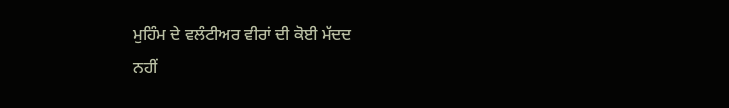ਮੁਹਿੰਮ ਦੇ ਵਲੰਟੀਅਰ ਵੀਰਾਂ ਦੀ ਕੋਈ ਮੱਦਦ
ਨਹੀਂ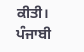ਕੀਤੀ।
ਪੰਜਾਬੀ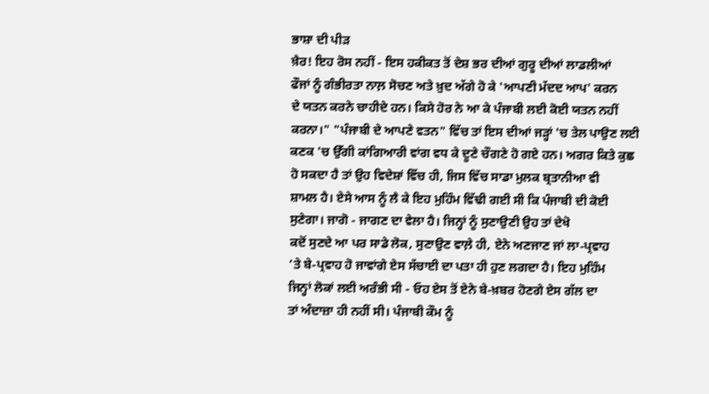ਭਾਸ਼ਾ ਦੀ ਪੀੜ
ਖ਼ੈਰ! ਇਹ ਰੋਸ ਨਹੀਂ - ਇਸ ਹਕੀਕਤ ਤੋਂ ਦੇਸ਼ ਭਰ ਦੀਆਂ ਗੁਰੂ ਦੀਆਂ ਲਾਡਲੀਆਂ
ਫੌਜਾਂ ਨੂੰ ਗੰਭੀਰਤਾ ਨਾਲ਼ ਸੋਚਣ ਅਤੇ ਖ਼ੁਦ ਅੱਗੇ ਹੋ ਕੇ 'ਆਪਣੀ ਮੱਦਦ ਆਪ' ਕਰਨ
ਦੇ ਯਤਨ ਕਰਨੇ ਚਾਹੀਦੇ ਹਨ। ਕਿਸੇ ਹੋਰ ਨੇ ਆ ਕੇ ਪੰਜਾਬੀ ਲਈ ਕੋਈ ਯਤਨ ਨਹੀਂ
ਕਰਨਾ।" "ਪੰਜਾਬੀ ਦੇ ਆਪਣੇ ਵਤਨ" ਵਿੱਚ ਤਾਂ ਇਸ ਦੀਆਂ ਜੜ੍ਹਾਂ 'ਚ ਤੇਲ ਪਾਉਣ ਲਈ
ਕਣਕ 'ਚ ਉੱਗੀ ਕਾਂਗਿਆਰੀ ਵਾਂਗ ਵਧ ਕੇ ਦੂਣੇ ਚੌਗਣੇ ਹੋ ਗਏ ਹਨ। ਅਗਰ ਕਿਤੇ ਕੁਛ
ਹੋ ਸਕਦਾ ਹੈ ਤਾਂ ਉਹ ਵਿਦੇਸ਼ਾਂ ਵਿੱਚ ਹੀ, ਜਿਸ ਵਿੱਚ ਸਾਡਾ ਮੁਲਕ ਬ੍ਰਤਾਨੀਆ ਵੀ
ਸ਼ਾਮਲ ਹੈ। ਏਸੇ ਆਸ ਨੂੰ ਲੈ ਕੇ ਇਹ ਮੁਹਿੰਮ ਵਿੱਢੀ ਗਈ ਸੀ ਕਿ ਪੰਜਾਬੀ ਦੀ ਕੋਈ
ਸੁਣੇਗਾ। ਜਾਗੋ - ਜਾਗਣ ਦਾ ਵੇਲਾ ਹੈ। ਜਿਨ੍ਹਾਂ ਨੂੰ ਸੁਣਾਉਣੀ ਉਹ ਤਾਂ ਦੇਖੋ
ਕਦੋਂ ਸੁਣਦੇ ਆ ਪਰ ਸਾਡੇ ਲੋਕ, ਸੁਣਾਉਣ ਵਾਲ਼ੇ ਹੀ, ਏਨੇ ਅਣਜਾਣ ਜਾਂ ਲਾ-ਪ੍ਰਵਾਹ
’ਤੇ ਬੇ-ਪ੍ਰਵਾਹ ਹੋ ਜਾਵਾਂਗੇ ਏਸ ਸੱਚਾਈ ਦਾ ਪਤਾ ਹੀ ਹੁਣ ਲਗਦਾ ਹੈ। ਇਹ ਮੁਹਿੰਮ
ਜਿਨ੍ਹਾਂ ਲੋਕਾਂ ਲਈ ਅਰੰਭੀ ਸੀ - ਓਹ ਏਸ ਤੋਂ ਏਨੇ ਬੇ-ਖ਼ਬਰ ਹੋਣਗੇ ਏਸ ਗੱਲ ਦਾ
ਤਾਂ ਅੰਦਾਜ਼ਾ ਹੀ ਨਹੀਂ ਸੀ। ਪੰਜਾਬੀ ਕੌਮ ਨੂੰ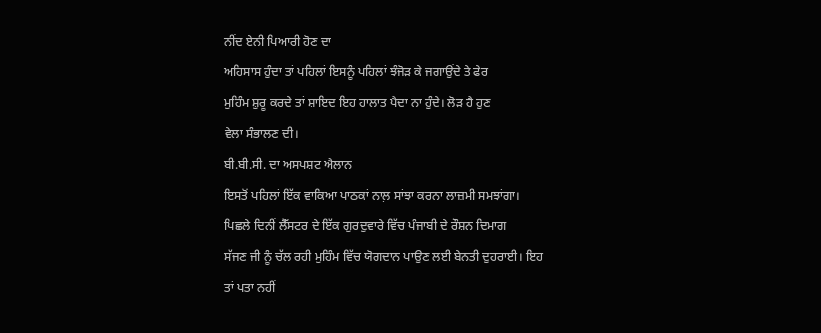ਨੀਂਦ ਏਨੀ ਪਿਆਰੀ ਹੋਣ ਦਾ
ਅਹਿਸਾਸ ਹੁੰਦਾ ਤਾਂ ਪਹਿਲਾਂ ਇਸਨੂੰ ਪਹਿਲਾਂ ਝੰਜੋੜ ਕੇ ਜਗਾਉਂਦੇ ਤੇ ਫੇਰ
ਮੁਹਿੰਮ ਸ਼ੁਰੂ ਕਰਦੇ ਤਾਂ ਸ਼ਾਇਦ ਇਹ ਹਾਲਾਤ ਪੈਦਾ ਨਾ ਹੁੰਦੇ। ਲੋੜ ਹੈ ਹੁਣ
ਵੇਲਾ ਸੰਭਾਲਣ ਦੀ।
ਬੀ.ਬੀ.ਸੀ. ਦਾ ਅਸਪਸ਼ਟ ਐਲਾਨ
ਇਸਤੋਂ ਪਹਿਲਾਂ ਇੱਕ ਵਾਕਿਆ ਪਾਠਕਾਂ ਨਾਲ਼ ਸਾਂਝਾ ਕਰਨਾ ਲਾਜ਼ਮੀ ਸਮਝਾਂਗਾ।
ਪਿਛਲੇ ਦਿਨੀਂ ਲੈੱਸਟਰ ਦੇ ਇੱਕ ਗੁਰਦੁਵਾਰੇ ਵਿੱਚ ਪੰਜਾਬੀ ਦੇ ਰੌਸ਼ਨ ਦਿਮਾਗ
ਸੱਜਣ ਜੀ ਨੂੰ ਚੱਲ ਰਹੀ ਮੁਹਿੰਮ ਵਿੱਚ ਯੋਗਦਾਨ ਪਾਉਣ ਲਈ ਬੇਨਤੀ ਦੁਹਰਾਈ। ਇਹ
ਤਾਂ ਪਤਾ ਨਹੀਂ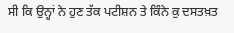ਸੀ ਕਿ ਉਨ੍ਹਾਂ ਨੇ ਹੁਣ ਤੱਕ ਪਟੀਸ਼ਨ ਤੇ ਕਿੰਨੇ ਕੁ ਦਸਤਖ਼ਤ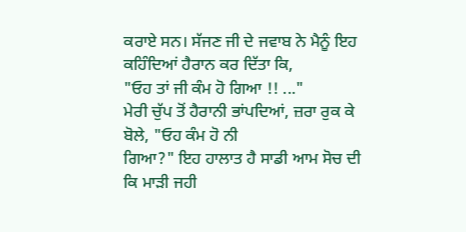ਕਰਾਏ ਸਨ। ਸੱਜਣ ਜੀ ਦੇ ਜਵਾਬ ਨੇ ਮੈਨੂੰ ਇਹ ਕਹਿੰਦਿਆਂ ਹੈਰਾਨ ਕਰ ਦਿੱਤਾ ਕਿ,
"ਓਹ ਤਾਂ ਜੀ ਕੰਮ ਹੋ ਗਿਆ !! ..."
ਮੇਰੀ ਚੁੱਪ ਤੋਂ ਹੈਰਾਨੀ ਭਾਂਪਦਿਆਂ, ਜ਼ਰਾ ਰੁਕ ਕੇ ਬੋਲੇ, "ਓਹ ਕੰਮ ਹੋ ਨੀ
ਗਿਆ?" ਇਹ ਹਾਲਾਤ ਹੈ ਸਾਡੀ ਆਮ ਸੋਚ ਦੀ ਕਿ ਮਾੜੀ ਜਹੀ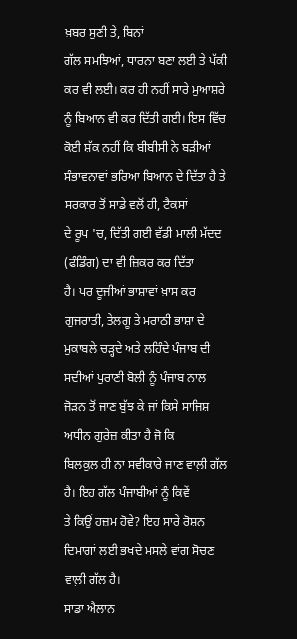ਖ਼ਬਰ ਸੁਣੀ ਤੇ, ਬਿਨਾਂ
ਗੱਲ ਸਮਝਿਆਂ, ਧਾਰਨਾ ਬਣਾ ਲਈ ਤੇ ਪੱਕੀ ਕਰ ਵੀ ਲਈ। ਕਰ ਹੀ ਨਹੀਂ ਸਾਰੇ ਮੁਆਸ਼ਰੇ
ਨੂੰ ਬਿਆਨ ਵੀ ਕਰ ਦਿੱਤੀ ਗਈ। ਇਸ ਵਿੱਚ ਕੋਈ ਸ਼ੱਕ ਨਹੀਂ ਕਿ ਬੀਬੀਸੀ ਨੇ ਬੜੀਆਂ
ਸੰਭਾਵਨਾਵਾਂ ਭਰਿਆ ਬਿਆਨ ਦੇ ਦਿੱਤਾ ਹੈ ਤੇ ਸਰਕਾਰ ਤੋਂ ਸਾਡੇ ਵਲੋਂ ਹੀ, ਟੈਕਸਾਂ
ਦੇ ਰੂਪ 'ਚ, ਦਿੱਤੀ ਗਈ ਵੱਡੀ ਮਾਲੀ ਮੱਦਦ (ਫੰਡਿੰਗ) ਦਾ ਵੀ ਜ਼ਿਕਰ ਕਰ ਦਿੱਤਾ
ਹੈ। ਪਰ ਦੂਜੀਆਂ ਭਾਸ਼ਾਵਾਂ ਖ਼ਾਸ ਕਰ ਗੁਜਰਾਤੀ, ਤੇਲਗੂ ਤੇ ਮਰਾਠੀ ਭਾਸ਼ਾ ਦੇ
ਮੁਕਾਬਲੇ ਚੜ੍ਹਦੇ ਅਤੇ ਲਹਿੰਦੇ ਪੰਜਾਬ ਦੀ ਸਦੀਆਂ ਪੁਰਾਣੀ ਬੋਲੀ ਨੂੰ ਪੰਜਾਬ ਨਾਲ
ਜੋੜਨ ਤੋਂ ਜਾਣ ਬੁੱਝ ਕੇ ਜਾਂ ਕਿਸੇ ਸਾਜਿਸ਼ ਅਧੀਨ ਗੁਰੇਜ਼ ਕੀਤਾ ਹੈ ਜੋ ਕਿ
ਬਿਲਕੁਲ ਹੀ ਨਾ ਸਵੀਕਾਰੇ ਜਾਣ ਵਾਲ਼ੀ ਗੱਲ ਹੈ। ਇਹ ਗੱਲ ਪੰਜਾਬੀਆਂ ਨੂੰ ਕਿਵੇਂ
ਤੇ ਕਿਉਂ ਹਜ਼ਮ ਹੋਵੇ? ਇਹ ਸਾਰੇ ਰੋਸ਼ਨ ਦਿਮਾਗਾਂ ਲਈ ਭਖਦੇ ਮਸਲੇ ਵਾਂਗ ਸੋਚਣ
ਵਾਲ਼ੀ ਗੱਲ ਹੈ।
ਸਾਡਾ ਐਲਾਨ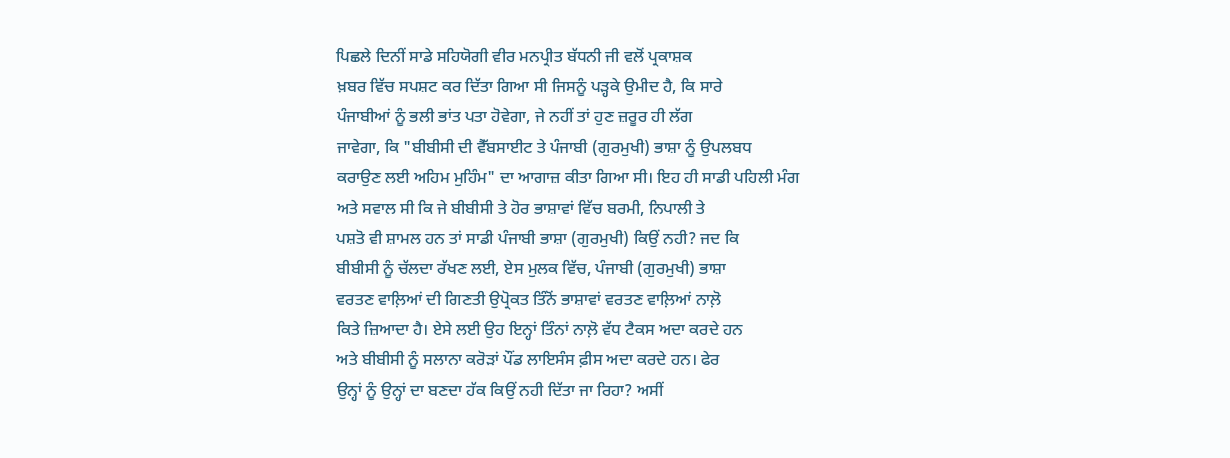ਪਿਛਲੇ ਦਿਨੀਂ ਸਾਡੇ ਸਹਿਯੋਗੀ ਵੀਰ ਮਨਪ੍ਰੀਤ ਬੱਧਨੀ ਜੀ ਵਲੋਂ ਪ੍ਰਕਾਸ਼ਕ
ਖ਼ਬਰ ਵਿੱਚ ਸਪਸ਼ਟ ਕਰ ਦਿੱਤਾ ਗਿਆ ਸੀ ਜਿਸਨੂੰ ਪੜ੍ਹਕੇ ਉਮੀਦ ਹੈ, ਕਿ ਸਾਰੇ
ਪੰਜਾਬੀਆਂ ਨੂੰ ਭਲੀ ਭਾਂਤ ਪਤਾ ਹੋਵੇਗਾ, ਜੇ ਨਹੀਂ ਤਾਂ ਹੁਣ ਜ਼ਰੂਰ ਹੀ ਲੱਗ
ਜਾਵੇਗਾ, ਕਿ "ਬੀਬੀਸੀ ਦੀ ਵੈੱਬਸਾਈਟ ਤੇ ਪੰਜਾਬੀ (ਗੁਰਮੁਖੀ) ਭਾਸ਼ਾ ਨੂੰ ਉਪਲਬਧ
ਕਰਾਉਣ ਲਈ ਅਹਿਮ ਮੁਹਿੰਮ" ਦਾ ਆਗਾਜ਼ ਕੀਤਾ ਗਿਆ ਸੀ। ਇਹ ਹੀ ਸਾਡੀ ਪਹਿਲੀ ਮੰਗ
ਅਤੇ ਸਵਾਲ ਸੀ ਕਿ ਜੇ ਬੀਬੀਸੀ ਤੇ ਹੋਰ ਭਾਸ਼ਾਵਾਂ ਵਿੱਚ ਬਰਮੀ, ਨਿਪਾਲੀ ਤੇ
ਪਸ਼ਤੋ ਵੀ ਸ਼ਾਮਲ ਹਨ ਤਾਂ ਸਾਡੀ ਪੰਜਾਬੀ ਭਾਸ਼ਾ (ਗੁਰਮੁਖੀ) ਕਿਉਂ ਨਹੀ? ਜਦ ਕਿ
ਬੀਬੀਸੀ ਨੂੰ ਚੱਲਦਾ ਰੱਖਣ ਲਈ, ਏਸ ਮੁਲਕ ਵਿੱਚ, ਪੰਜਾਬੀ (ਗੁਰਮੁਖੀ) ਭਾਸ਼ਾ
ਵਰਤਣ ਵਾਲ਼ਿਆਂ ਦੀ ਗਿਣਤੀ ਉਪ੍ਰੋਕਤ ਤਿੰਨੋਂ ਭਾਸ਼ਾਵਾਂ ਵਰਤਣ ਵਾਲ਼ਿਆਂ ਨਾਲ਼ੋ
ਕਿਤੇ ਜ਼ਿਆਦਾ ਹੈ। ਏਸੇ ਲਈ ਉਹ ਇਨ੍ਹਾਂ ਤਿੰਨਾਂ ਨਾਲ਼ੋ ਵੱਧ ਟੈਕਸ ਅਦਾ ਕਰਦੇ ਹਨ
ਅਤੇ ਬੀਬੀਸੀ ਨੂੰ ਸਲਾਨਾ ਕਰੋੜਾਂ ਪੌਂਡ ਲਾਇਸੰਸ ਫ਼ੀਸ ਅਦਾ ਕਰਦੇ ਹਨ। ਫੇਰ
ਉਨ੍ਹਾਂ ਨੂੰ ਉਨ੍ਹਾਂ ਦਾ ਬਣਦਾ ਹੱਕ ਕਿਉਂ ਨਹੀ ਦਿੱਤਾ ਜਾ ਰਿਹਾ? ਅਸੀਂ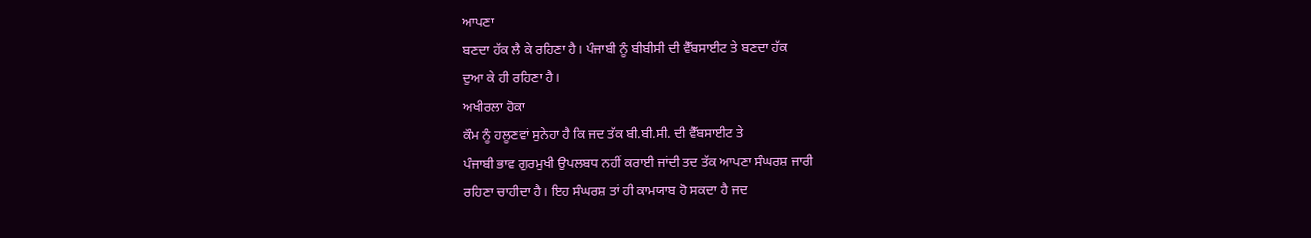ਆਪਣਾ
ਬਣਦਾ ਹੱਕ ਲੈ ਕੇ ਰਹਿਣਾ ਹੈ। ਪੰਜਾਬੀ ਨੂੰ ਬੀਬੀਸੀ ਦੀ ਵੈੱਬਸਾਈਟ ਤੇ ਬਣਦਾ ਹੱਕ
ਦੁਆ ਕੇ ਹੀ ਰਹਿਣਾ ਹੈ।
ਅਖੀਰਲਾ ਹੋਕਾ
ਕੌਮ ਨੂੰ ਹਲੂਣਵਾਂ ਸੁਨੇਹਾ ਹੈ ਕਿ ਜਦ ਤੱਕ ਬੀ.ਬੀ.ਸੀ. ਦੀ ਵੈੱਬਸਾਈਟ ਤੇ
ਪੰਜਾਬੀ ਭਾਵ ਗੁਰਮੁਖੀ ਉਪਲਬਧ ਨਹੀਂ ਕਰਾਈ ਜਾਂਦੀ ਤਦ ਤੱਕ ਆਪਣਾ ਸੰਘਰਸ਼ ਜਾਰੀ
ਰਹਿਣਾ ਚਾਹੀਦਾ ਹੈ। ਇਹ ਸੰਘਰਸ਼ ਤਾਂ ਹੀ ਕਾਮਯਾਬ ਹੋ ਸਕਦਾ ਹੈ ਜਦ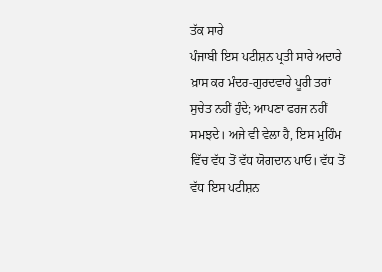ਤੱਕ ਸਾਰੇ
ਪੰਜਾਬੀ ਇਸ ਪਟੀਸ਼ਨ ਪ੍ਰਤੀ ਸਾਰੇ ਅਦਾਰੇ ਖ਼ਾਸ ਕਰ ਮੰਦਰ-ਗੁਰਦਵਾਰੇ ਪੂਰੀ ਤਰਾਂ
ਸੁਚੇਤ ਨਹੀਂ ਹੁੰਦੇ; ਆਪਣਾ ਫਰਜ ਨਹੀਂ ਸਮਝਦੇ। ਅਜੇ ਵੀ ਵੇਲਾ ਹੈ, ਇਸ ਮੁਹਿੰਮ
ਵਿੱਚ ਵੱਧ ਤੋਂ ਵੱਧ ਯੋਗਦਾਨ ਪਾਓ। ਵੱਧ ਤੋਂ ਵੱਧ ਇਸ ਪਟੀਸ਼ਨ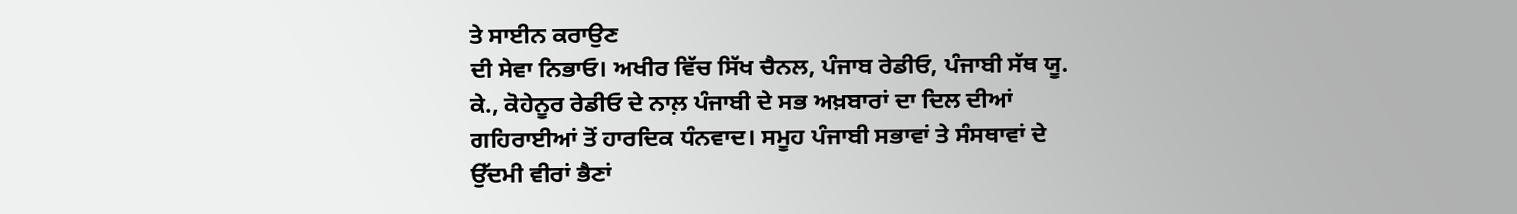ਤੇ ਸਾਈਨ ਕਰਾਉਣ
ਦੀ ਸੇਵਾ ਨਿਭਾਓ। ਅਖੀਰ ਵਿੱਚ ਸਿੱਖ ਚੈਨਲ, ਪੰਜਾਬ ਰੇਡੀਓ, ਪੰਜਾਬੀ ਸੱਥ ਯੂ.
ਕੇ., ਕੋਹੇਨੂਰ ਰੇਡੀਓ ਦੇ ਨਾਲ਼ ਪੰਜਾਬੀ ਦੇ ਸਭ ਅਖ਼ਬਾਰਾਂ ਦਾ ਦਿਲ ਦੀਆਂ
ਗਹਿਰਾਈਆਂ ਤੋਂ ਹਾਰਦਿਕ ਧੰਨਵਾਦ। ਸਮੂਹ ਪੰਜਾਬੀ ਸਭਾਵਾਂ ਤੇ ਸੰਸਥਾਵਾਂ ਦੇ
ਉੱਦਮੀ ਵੀਰਾਂ ਭੈਣਾਂ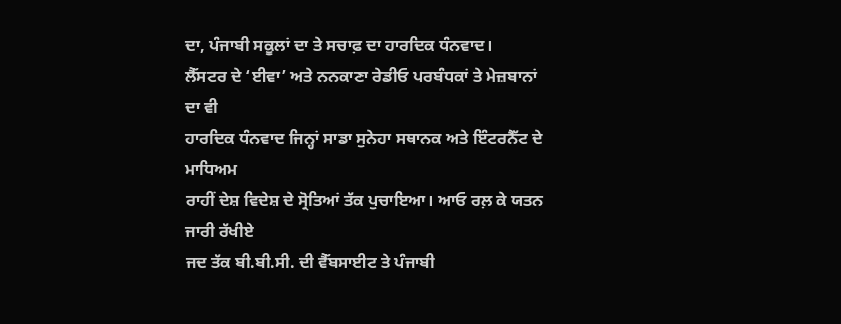ਦਾ, ਪੰਜਾਬੀ ਸਕੂਲਾਂ ਦਾ ਤੇ ਸਚਾਫ਼ ਦਾ ਹਾਰਦਿਕ ਧੰਨਵਾਦ।
ਲੈੱਸਟਰ ਦੇ ‘ਈਵਾ’ ਅਤੇ ਨਨਕਾਣਾ ਰੇਡੀਓ ਪਰਬੰਧਕਾਂ ਤੇ ਮੇਜ਼ਬਾਨਾਂ ਦਾ ਵੀ
ਹਾਰਦਿਕ ਧੰਨਵਾਦ ਜਿਨ੍ਹਾਂ ਸਾਡਾ ਸੁਨੇਹਾ ਸਥਾਨਕ ਅਤੇ ਇੰਟਰਨੈੱਟ ਦੇ ਮਾਧਿਅਮ
ਰਾਹੀਂ ਦੇਸ਼ ਵਿਦੇਸ਼ ਦੇ ਸ੍ਰੋਤਿਆਂ ਤੱਕ ਪੁਚਾਇਆ। ਆਓ ਰਲ਼ ਕੇ ਯਤਨ ਜਾਰੀ ਰੱਖੀਏ
ਜਦ ਤੱਕ ਬੀ.ਬੀ.ਸੀ. ਦੀ ਵੈੱਬਸਾਈਟ ਤੇ ਪੰਜਾਬੀ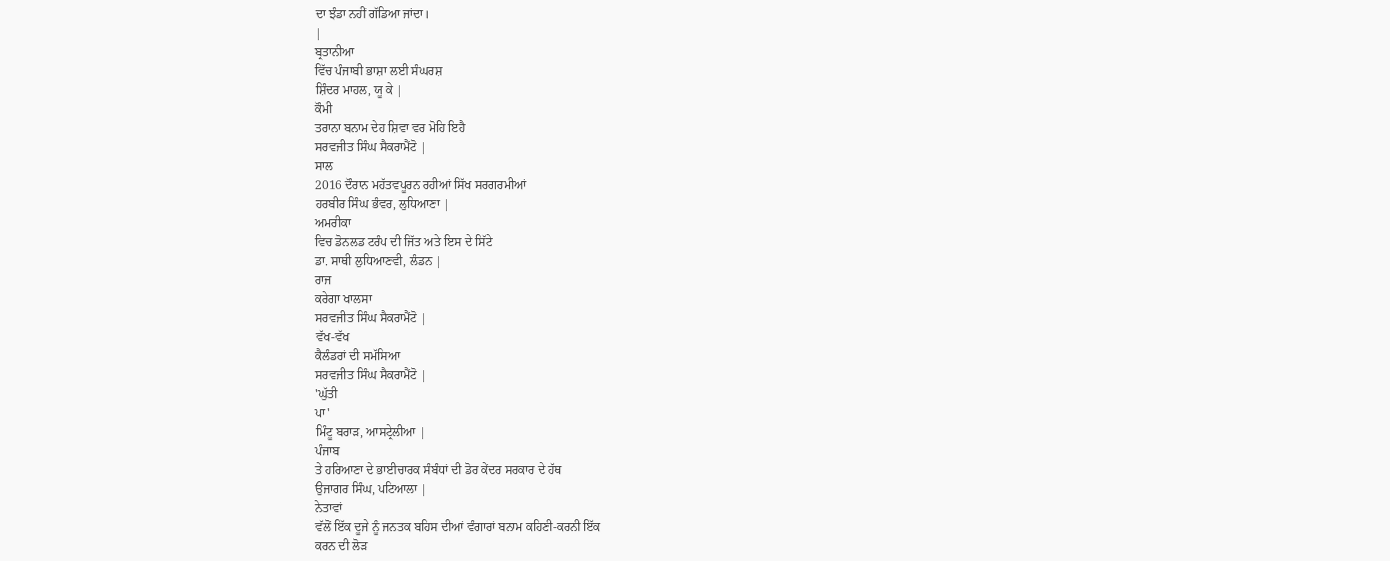ਦਾ ਝੰਡਾ ਨਹੀਂ ਗੱਡਿਆ ਜਾਂਦਾ।
|
ਬ੍ਰਤਾਨੀਆ
ਵਿੱਚ ਪੰਜਾਬੀ ਭਾਸ਼ਾ ਲਈ ਸੰਘਰਸ਼
ਸ਼ਿੰਦਰ ਮਾਹਲ, ਯੂ ਕੇ |
ਕੌਮੀ
ਤਰਾਨਾ ਬਨਾਮ ਦੇਹ ਸ਼ਿਵਾ ਵਰ ਮੋਹਿ ਇਹੈ
ਸਰਵਜੀਤ ਸਿੰਘ ਸੈਕਰਾਮੈਂਟੋ |
ਸਾਲ
2016 ਦੌਰਾਨ ਮਹੱਤਵਪੂਰਨ ਰਹੀਆਂ ਸਿੱਖ ਸਰਗਰਮੀਆਂ
ਹਰਬੀਰ ਸਿੰਘ ਭੰਵਰ, ਲੁਧਿਆਣਾ |
ਅਮਰੀਕਾ
ਵਿਚ ਡੋਨਲਡ ਟਰੰਪ ਦੀ ਜਿੱਤ ਅਤੇ ਇਸ ਦੇ ਸਿੱਟੇ
ਡਾ. ਸਾਥੀ ਲੁਧਿਆਣਵੀ, ਲੰਡਨ |
ਰਾਜ
ਕਰੇਗਾ ਖਾਲਸਾ
ਸਰਵਜੀਤ ਸਿੰਘ ਸੈਕਰਾਮੈਂਟੋ |
ਵੱਖ-ਵੱਖ
ਕੈਲੰਡਰਾਂ ਦੀ ਸਮੱਸਿਆ
ਸਰਵਜੀਤ ਸਿੰਘ ਸੈਕਰਾਮੈਂਟੋ |
'ਘੁੱਤੀ
ਪਾ'
ਮਿੰਟੂ ਬਰਾੜ, ਆਸਟ੍ਰੇਲੀਆ |
ਪੰਜਾਬ
ਤੇ ਹਰਿਆਣਾ ਦੇ ਭਾਈਚਾਰਕ ਸੰਬੰਧਾਂ ਦੀ ਡੋਰ ਕੇਂਦਰ ਸਰਕਾਰ ਦੇ ਹੱਥ
ਉਜਾਗਰ ਸਿੰਘ, ਪਟਿਆਲਾ |
ਨੇਤਾਵਾਂ
ਵੱਲੋਂ ਇੱਕ ਦੂਜੇ ਨੂੰ ਜਨਤਕ ਬਹਿਸ ਦੀਆਂ ਵੰਗਾਰਾਂ ਬਨਾਮ ਕਹਿਣੀ-ਕਰਨੀ ਇੱਕ
ਕਰਨ ਦੀ ਲੋੜ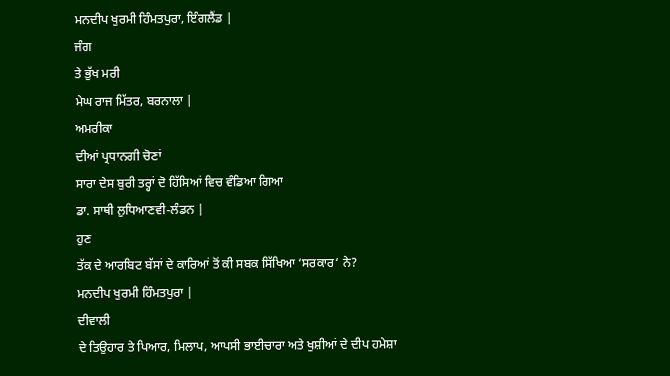ਮਨਦੀਪ ਖੁਰਮੀ ਹਿੰਮਤਪੁਰਾ, ਇੰਗਲੈਂਡ |
ਜੰਗ
ਤੇ ਭੁੱਖ ਮਰੀ
ਮੇਘ ਰਾਜ ਮਿੱਤਰ, ਬਰਨਾਲਾ |
ਅਮਰੀਕਾ
ਦੀਆਂ ਪ੍ਰਧਾਨਗੀ ਚੋਣਾਂ
ਸਾਰਾ ਦੇਸ ਬੁਰੀ ਤਰ੍ਹਾਂ ਦੋ ਹਿੱਸਿਆਂ ਵਿਚ ਵੰਡਿਆ ਗਿਆ
ਡਾ. ਸਾਥੀ ਲੁਧਿਆਣਵੀ-ਲੰਡਨ |
ਹੁਣ
ਤੱਕ ਦੇ ਆਰਬਿਟ ਬੱਸਾਂ ਦੇ ਕਾਰਿਆਂ ਤੋਂ ਕੀ ਸਬਕ ਸਿੱਖਿਆ ‘ਸਰਕਾਰ‘ ਨੇ?
ਮਨਦੀਪ ਖੁਰਮੀ ਹਿੰਮਤਪੁਰਾ |
ਦੀਵਾਲੀ
ਦੇ ਤਿਉਹਾਰ ਤੇ ਪਿਆਰ, ਮਿਲਾਪ, ਆਪਸੀ ਭਾਈਚਾਰਾ ਅਤੇ ਖੁਸ਼ੀਆਂ ਦੇ ਦੀਪ ਹਮੇਸ਼ਾ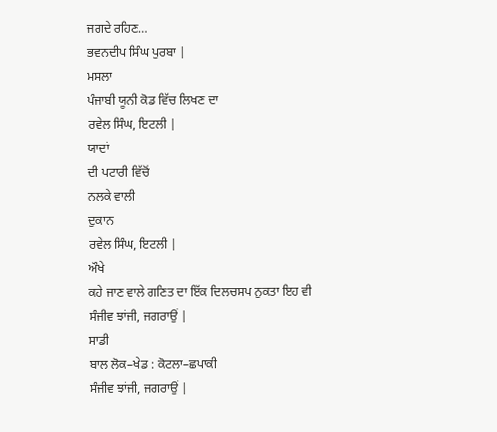ਜਗਦੇ ਰਹਿਣ…
ਭਵਨਦੀਪ ਸਿੰਘ ਪੁਰਬਾ |
ਮਸਲਾ
ਪੰਜਾਬੀ ਯੂਨੀ ਕੋਡ ਵਿੱਚ ਲਿਖਣ ਦਾ
ਰਵੇਲ ਸਿੰਘ, ਇਟਲੀ |
ਯਾਦਾਂ
ਦੀ ਪਟਾਰੀ ਵਿੱਚੋਂ
ਨਲਕੇ ਵਾਲੀ
ਦੁਕਾਨ
ਰਵੇਲ ਸਿੰਘ, ਇਟਲੀ |
ਔਖੇ
ਕਹੇ ਜਾਣ ਵਾਲੇ ਗਣਿਤ ਦਾ ਇੱਕ ਦਿਲਚਸਪ ਨੁਕਤਾ ਇਹ ਵੀ
ਸੰਜੀਵ ਝਾਂਜੀ, ਜਗਰਾਉਂ |
ਸਾਡੀ
ਬਾਲ ਲੋਕ–ਖੇਡ : ਕੋਟਲਾ–ਛਪਾਕੀ
ਸੰਜੀਵ ਝਾਂਜੀ, ਜਗਰਾਉਂ |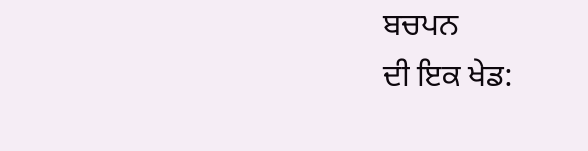ਬਚਪਨ
ਦੀ ਇਕ ਖੇਡ: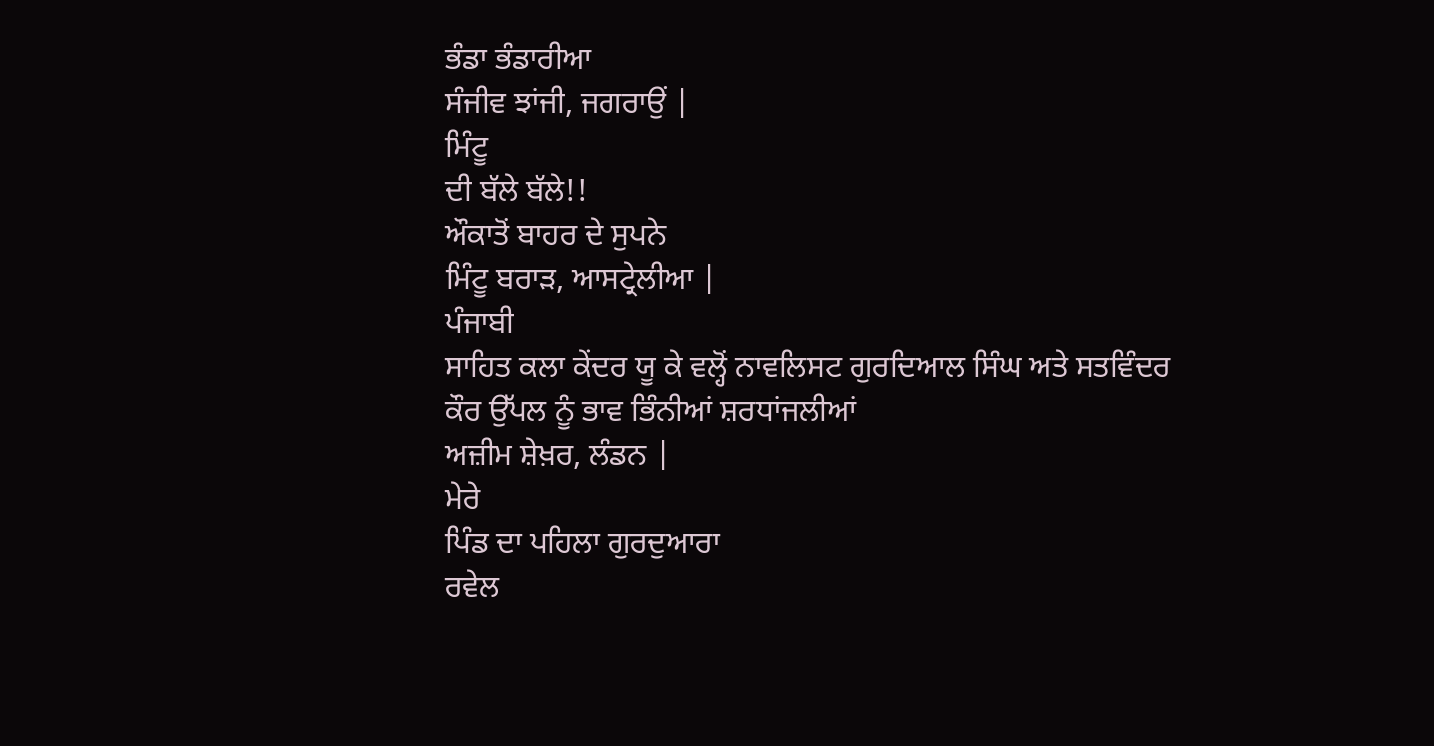ਭੰਡਾ ਭੰਡਾਰੀਆ
ਸੰਜੀਵ ਝਾਂਜੀ, ਜਗਰਾਉਂ |
ਮਿੰਟੂ
ਦੀ ਬੱਲੇ ਬੱਲੇ!!
ਔਕਾਤੋਂ ਬਾਹਰ ਦੇ ਸੁਪਨੇ
ਮਿੰਟੂ ਬਰਾੜ, ਆਸਟ੍ਰੇਲੀਆ |
ਪੰਜਾਬੀ
ਸਾਹਿਤ ਕਲਾ ਕੇਂਦਰ ਯੂ ਕੇ ਵਲ੍ਹੋਂ ਨਾਵਲਿਸਟ ਗੁਰਦਿਆਲ ਸਿੰਘ ਅਤੇ ਸਤਵਿੰਦਰ
ਕੌਰ ਉੱਪਲ ਨੂੰ ਭਾਵ ਭਿੰਨੀਆਂ ਸ਼ਰਧਾਂਜਲੀਆਂ
ਅਜ਼ੀਮ ਸ਼ੇਖ਼ਰ, ਲੰਡਨ |
ਮੇਰੇ
ਪਿੰਡ ਦਾ ਪਹਿਲਾ ਗੁਰਦੁਆਰਾ
ਰਵੇਲ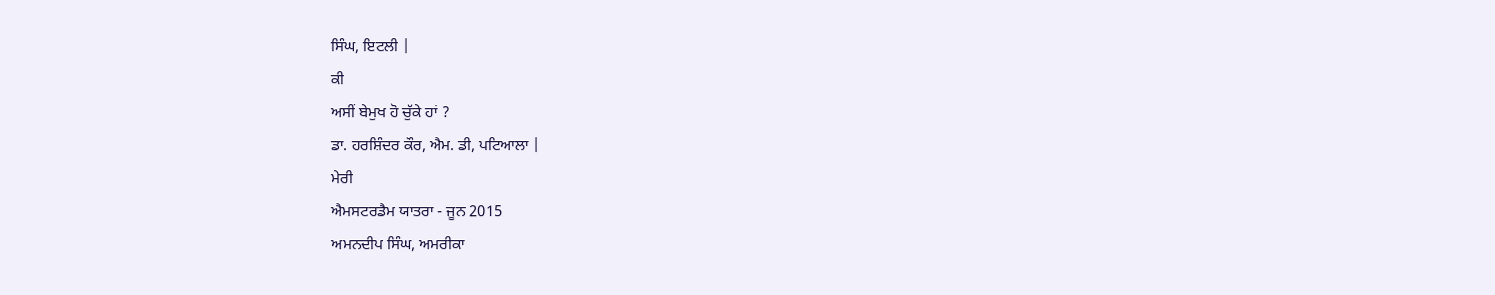ਸਿੰਘ, ਇਟਲੀ |
ਕੀ
ਅਸੀਂ ਬੇਮੁਖ ਹੋ ਚੁੱਕੇ ਹਾਂ ?
ਡਾ. ਹਰਸ਼ਿੰਦਰ ਕੌਰ, ਐਮ. ਡੀ, ਪਟਿਆਲਾ |
ਮੇਰੀ
ਐਮਸਟਰਡੈਮ ਯਾਤਰਾ - ਜੂਨ 2015
ਅਮਨਦੀਪ ਸਿੰਘ, ਅਮਰੀਕਾ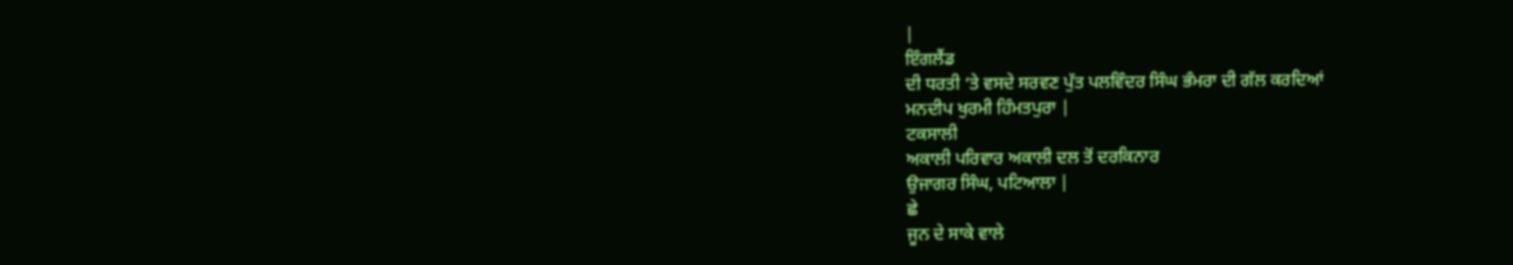|
ਇੰਗਲੈਂਡ
ਦੀ ਧਰਤੀ ‘ਤੇ ਵਸਦੇ ਸਰਵਣ ਪੁੱਤ ਪਲਵਿੰਦਰ ਸਿੰਘ ਭੰਮਰਾ ਦੀ ਗੱਲ ਕਰਦਿਆਂ
ਮਨਦੀਪ ਖੁਰਮੀ ਹਿੰਮਤਪੁਰਾ |
ਟਕਸਾਲੀ
ਅਕਾਲੀ ਪਰਿਵਾਰ ਅਕਾਲੀ ਦਲ ਤੋਂ ਦਰਕਿਨਾਰ
ਉਜਾਗਰ ਸਿੰਘ, ਪਟਿਆਲਾ |
ਛੇ
ਜੂਨ ਦੇ ਸਾਕੇ ਵਾਲੇ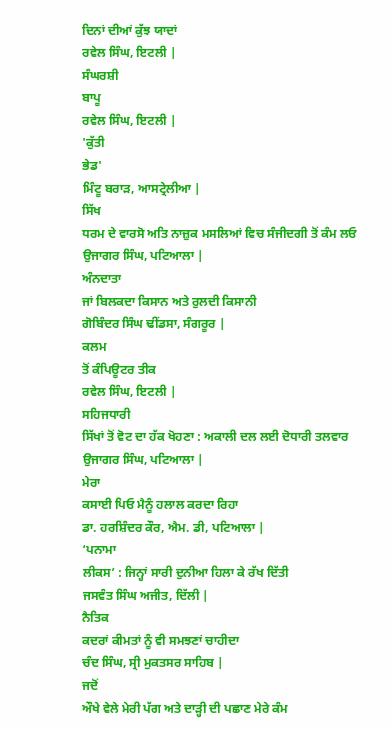ਦਿਨਾਂ ਦੀਆਂ ਕੁੱਝ ਯਾਦਾਂ
ਰਵੇਲ ਸਿੰਘ, ਇਟਲੀ |
ਸੰਘਰਸ਼ੀ
ਬਾਪੂ
ਰਵੇਲ ਸਿੰਘ, ਇਟਲੀ |
'ਕੁੱਤੀ
ਭੇਡ'
ਮਿੰਟੂ ਬਰਾੜ, ਆਸਟ੍ਰੇਲੀਆ |
ਸਿੱਖ
ਧਰਮ ਦੇ ਵਾਰਸੋ ਅਤਿ ਨਾਜ਼ੁਕ ਮਸਲਿਆਂ ਵਿਚ ਸੰਜੀਦਗੀ ਤੋਂ ਕੰਮ ਲਓ
ਉਜਾਗਰ ਸਿੰਘ, ਪਟਿਆਲਾ |
ਅੰਨਦਾਤਾ
ਜਾਂ ਬਿਲਕਦਾ ਕਿਸਾਨ ਅਤੇ ਰੁਲਦੀ ਕਿਸਾਨੀ
ਗੋਬਿੰਦਰ ਸਿੰਘ ਢੀਂਡਸਾ, ਸੰਗਰੂਰ |
ਕਲਮ
ਤੋਂ ਕੰਪਿਊਟਰ ਤੀਕ
ਰਵੇਲ ਸਿੰਘ, ਇਟਲੀ |
ਸਹਿਜਧਾਰੀ
ਸਿੱਖਾਂ ਤੋਂ ਵੋਟ ਦਾ ਹੱਕ ਖੋਹਣਾ : ਅਕਾਲੀ ਦਲ ਲਈ ਦੋਧਾਰੀ ਤਲਵਾਰ
ਉਜਾਗਰ ਸਿੰਘ, ਪਟਿਆਲਾ |
ਮੇਰਾ
ਕਸਾਈ ਪਿਓ ਮੈਨੂੰ ਹਲਾਲ ਕਰਦਾ ਰਿਹਾ
ਡਾ. ਹਰਸ਼ਿੰਦਰ ਕੌਰ, ਐਮ. ਡੀ, ਪਟਿਆਲਾ |
‘ਪਨਾਮਾ
ਲੀਕਸ’ : ਜਿਨ੍ਹਾਂ ਸਾਰੀ ਦੁਨੀਆ ਹਿਲਾ ਕੇ ਰੱਖ ਦਿੱਤੀ
ਜਸਵੰਤ ਸਿੰਘ ਅਜੀਤ, ਦਿੱਲੀ |
ਨੈਤਿਕ
ਕਦਰਾਂ ਕੀਮਤਾਂ ਨੂੰ ਵੀ ਸਮਝਣਾਂ ਚਾਹੀਦਾ
ਚੰਦ ਸਿੰਘ, ਸ੍ਰੀ ਮੁਕਤਸਰ ਸਾਹਿਬ |
ਜਦੋਂ
ਔਖੇ ਵੇਲੇ ਮੇਰੀ ਪੱਗ ਅਤੇ ਦਾੜ੍ਹੀ ਦੀ ਪਛਾਣ ਮੇਰੇ ਕੰਮ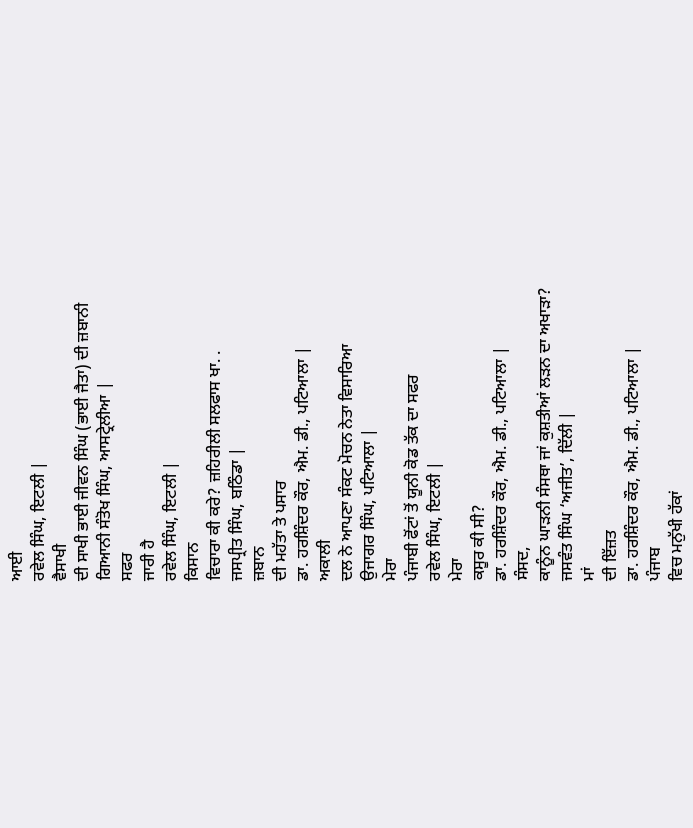ਆਈ
ਰਵੇਲ ਸਿੰਘ, ਇਟਲੀ |
ਵੈਸਾਖੀ
ਦੀ ਸਾਖੀ ਭਾਈ ਜੀਵਨ ਸਿੰਘ (ਭਾਈ ਜੈਤਾ) ਦੀ ਜ਼ਬਾਨੀ
ਗਿਆਨੀ ਸੰਤੋਖ ਸਿੰਘ, ਆਸਟ੍ਰੇਲੀਆ |
ਸਫਰ
ਜਾਰੀ ਹੈ
ਰਵੇਲ ਸਿੰਘ, ਇਟਲੀ |
ਕਿਸਾਨ
ਵਿਚਾਰਾ ਕੀ ਕਰੇ? ਜ਼ਹਿਰੀਲੀ ਸਲਫਾਸ ਖਾ. .
ਜਸਪ੍ਰੀਤ ਸਿੰਘ, ਬਠਿੰਡਾ |
ਜ਼ਬਾਨ
ਦੀ ਮਹੱਤਾ ਤੇ ਪਸਾਰ
ਡਾ. ਹਰਸ਼ਿੰਦਰ ਕੌਰ, ਐਮ. ਡੀ., ਪਟਿਆਲਾ |
ਅਕਾਲੀ
ਦਲ ਨੇ ਆਪਣਾ ਸੰਕਟ ਮੋਚਨ ਨੇਤਾ ਵਿਸਾਰਿਆ
ਉਜਾਗਰ ਸਿੰਘ, ਪਟਿਆਲਾ |
ਮੇਰਾ
ਪੰਜਾਬੀ ਫੋਂਟਾਂ ਤੋਂ ਯੂਨੀ ਕੋਡ ਤੱਕ ਦਾ ਸਫਰ
ਰਵੇਲ ਸਿੰਘ, ਇਟਲੀ |
ਮੇਰਾ
ਕਸੂਰ ਕੀ ਸੀ?
ਡਾ. ਹਰਸ਼ਿੰਦਰ ਕੌਰ, ਐਮ. ਡੀ., ਪਟਿਆਲਾ |
ਸੰਸਦ,
ਕਾਨੂੰਨ ਘਾੜਨੀ ਸੰਸਥਾ ਜਾਂ ਕੁਸ਼ਤੀਆਂ ਲੜਨ ਦਾ ਅਖਾੜਾ?
ਜਸਵੰਤ ਸਿੰਘ ‘ਅਜੀਤ’, ਦਿੱਲੀ |
ਮਾਂ
ਦੀ ਇੱਜ਼ਤ
ਡਾ. ਹਰਸ਼ਿੰਦਰ ਕੌਰ, ਐਮ. ਡੀ., ਪਟਿਆਲਾ |
ਪੰਜਾਬ
ਵਿਚ ਮਨੁੱਖੀ ਹੱਕਾਂ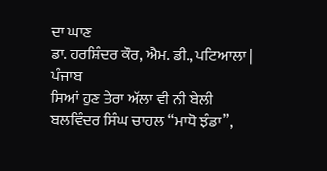ਦਾ ਘਾਣ
ਡਾ. ਹਰਸ਼ਿੰਦਰ ਕੌਰ, ਐਮ. ਡੀ., ਪਟਿਆਲਾ |
ਪੰਜਾਬ
ਸਿਆਂ ਹੁਣ ਤੇਰਾ ਅੱਲਾ ਵੀ ਨੀ ਬੇਲੀ
ਬਲਵਿੰਦਰ ਸਿੰਘ ਚਾਹਲ “ਮਾਧੋ ਝੰਡਾ”,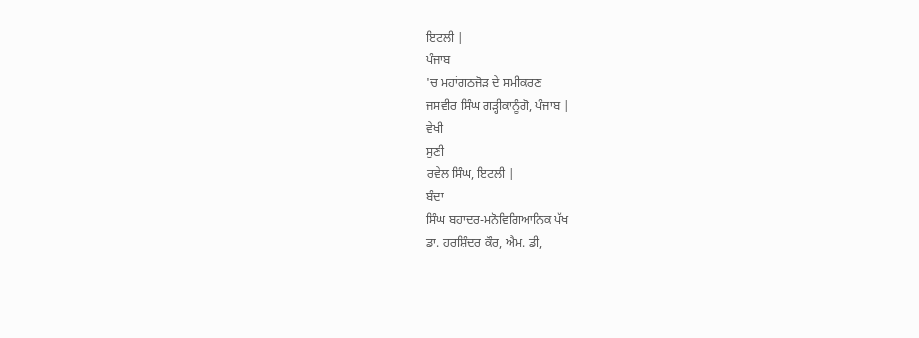ਇਟਲੀ |
ਪੰਜਾਬ
'ਚ ਮਹਾਂਗਠਜੋੜ ਦੇ ਸਮੀਕਰਣ
ਜਸਵੀਰ ਸਿੰਘ ਗੜ੍ਹੀਕਾਨੂੰਗੋ, ਪੰਜਾਬ |
ਵੇਖੀ
ਸੁਣੀ
ਰਵੇਲ ਸਿੰਘ, ਇਟਲੀ |
ਬੰਦਾ
ਸਿੰਘ ਬਹਾਦਰ-ਮਨੋਵਿਗਿਆਨਿਕ ਪੱਖ
ਡਾ. ਹਰਸ਼ਿੰਦਰ ਕੌਰ, ਐਮ. ਡੀ,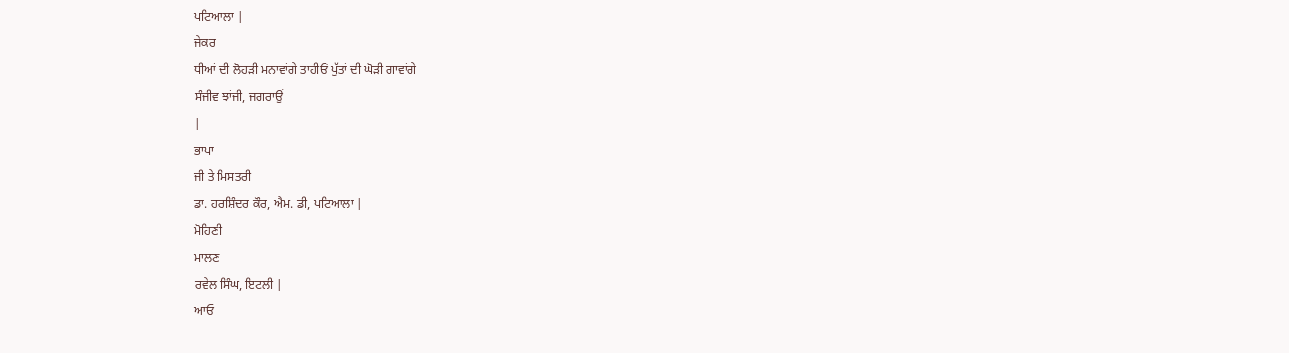ਪਟਿਆਲਾ |
ਜੇਕਰ
ਧੀਆਂ ਦੀ ਲੋਹੜੀ ਮਨਾਵਾਂਗੇ ਤਾਹੀਓਂ ਪੁੱਤਾਂ ਦੀ ਘੋੜੀ ਗਾਵਾਂਗੇ
ਸੰਜੀਵ ਝਾਂਜੀ, ਜਗਰਾਉਂ
|
ਭਾਪਾ
ਜੀ ਤੇ ਮਿਸਤਰੀ
ਡਾ. ਹਰਸ਼ਿੰਦਰ ਕੌਰ, ਐਮ. ਡੀ, ਪਟਿਆਲਾ |
ਮੋਹਿਣੀ
ਮਾਲਣ
ਰਵੇਲ ਸਿੰਘ, ਇਟਲੀ |
ਆਓ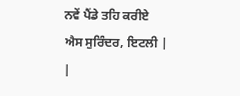ਨਵੇਂ ਪੈਂਡੇ ਤਹਿ ਕਰੀਏ
ਐਸ ਸੁਰਿੰਦਰ, ਇਟਲੀ |
|